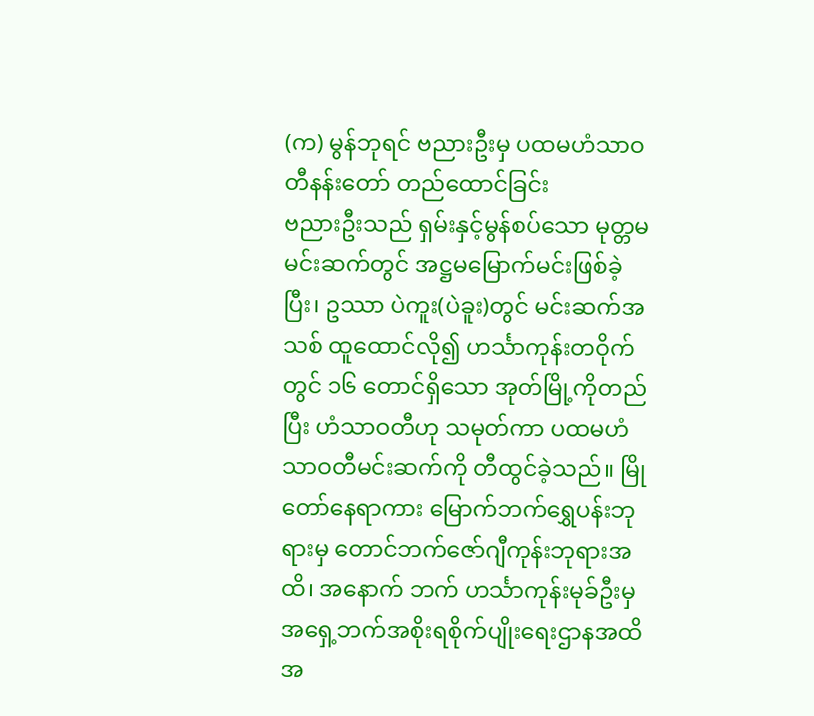(က) မွန်ဘုရင် ဗညားဦးမှ ပထမဟံသာဝတီနန်းတော် တည်ထောင်ခြင်း
ဗညားဦးသည် ရှမ်းနှင့်မွန်စပ်သော မုတ္တမမင်းဆက်တွင် အဋ္ဌမမြောက်မင်းဖြစ်ခဲ့ပြီး၊ ဥဿာ ပဲကူး(ပဲခူး)တွင် မင်းဆက်အသစ် ထူထောင်လို၍ ဟင်္သာကုန်းတဝိုက်တွင် ၁၆ တောင်ရှိသော အုတ်မြို့ကိုတည်ပြီး ဟံသာဝတီဟု သမုတ်ကာ ပထမဟံသာဝတီမင်းဆက်ကို တီထွင်ခဲ့သည်။ မြိုတော်နေရာကား မြောက်ဘက်ရွှေပန်းဘုရားမှ တောင်ဘက်ဇော်ဂျီကုန်းဘုရားအထိ၊ အနောက် ဘက် ဟင်္သာကုန်းမုခ်ဦးမှ အရှေ့ဘက်အစိုးရစိုက်ပျိုးရေးဌာနအထိ အ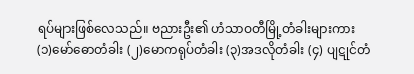ရပ်များဖြစ်လေသည်။ ဗညားဦး၏ ဟံသာဝတီမြို့တံခါးများကား (၁)မော်ဓောတံခါး (၂)မောကရုပ်တံခါး (၃)အဒလိုတံခါး (၄) ပျဋုင်တံ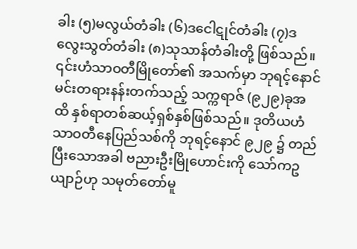ခါး (၅)မလွယ်တံခါး (၆)ဒငေါဋုင်တံခါး (၇)ဒလွေးသွတ်တံခါး (၈)သုသာန်တံခါးတို့ ဖြစ်သည်။ ၎င်းဟံသာဝတီမြိုတော်၏ အသက်မှာ ဘုရင့်နောင်မင်းတရားနန်းတက်သည့် သက္ကရာဇ် (၉၂၉)ခုအထိ နှစ်ရာတစ်ဆယ့်ရှစ်နှစ်ဖြစ်သည်။ ဒုတိယဟံသာဝတီနေပြည်သစ်ကို ဘုရင့်နောင် ၉၂၉ ၌ တည်ပြီးသောအခါ ဗညားဦးမြိုဟောင်းကို သော်ကဥယျာဉ်ဟု သမုတ်တော်မူ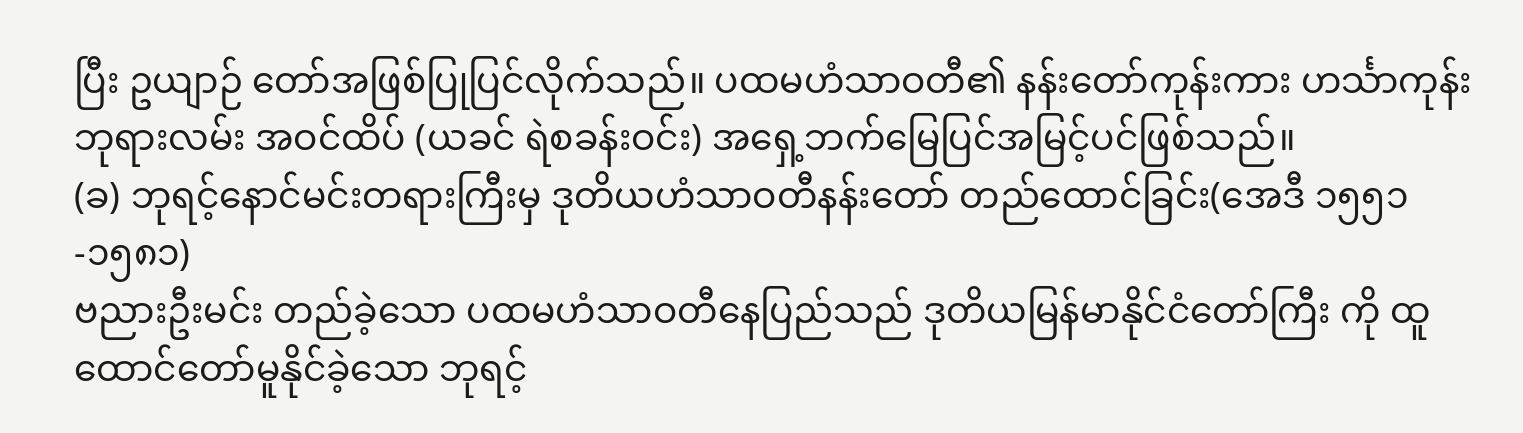ပြီး ဥယျာဉ် တော်အဖြစ်ပြုပြင်လိုက်သည်။ ပထမဟံသာဝတီ၏ နန်းတော်ကုန်းကား ဟင်္သာကုန်းဘုရားလမ်း အဝင်ထိပ် (ယခင် ရဲစခန်းဝင်း) အရှေ့ဘက်မြေပြင်အမြင့်ပင်ဖြစ်သည်။
(ခ) ဘုရင့်နောင်မင်းတရားကြီးမှ ဒုတိယဟံသာဝတီနန်းတော် တည်ထောင်ခြင်း(အေဒီ ၁၅၅၁-၁၅၈၁)
ဗညားဦးမင်း တည်ခဲ့သော ပထမဟံသာဝတီနေပြည်သည် ဒုတိယမြန်မာနိုင်ငံတော်ကြီး ကို ထူထောင်တော်မူနိုင်ခဲ့သော ဘုရင့်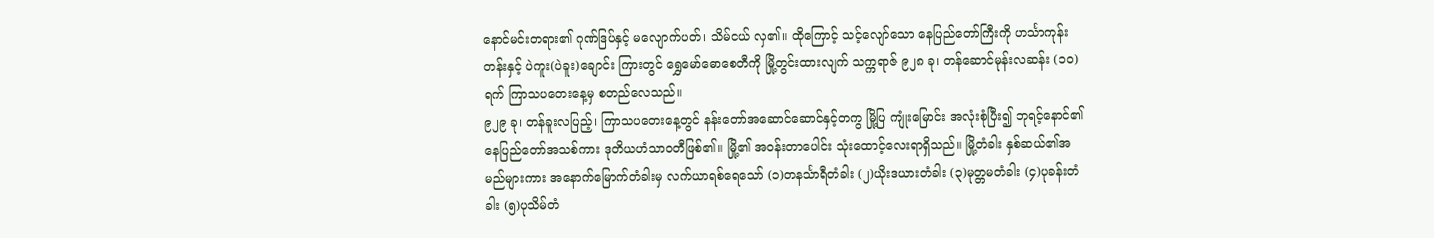နောင်မင်းတရား၏ ဂုဏ်ဒြပ်နှင့် မလျောက်ပတ်၊ သိမ်ငယ် လှ၏။ ထိုကြောင့် သင့်လျော်သော နေပြည်တော်ကြီးကို ဟင်္သာကုန်းတန်းနှင့် ပဲကူး(ပဲခူး)ချောင်း ကြားတွင် ရွှေမော်ဓောစေတီကို မြို့တွင်းထားလျက် သက္ကရာဇ် ၉၂၈ ခု၊ တန်ဆောင်မုန်းလဆန်း (၁၀)ရက် ကြာသပတေးနေ့မှ စတည်လေသည်။
၉၂၉ ခု၊ တန်ခူးလပြည့်၊ ကြာသပတေးနေ့တွင် နန်းတော်အဆောင်ဆောင်နှင့်တကွ မြို့ပြ ကျုံးမြောင်း အလုံးစုံပြီး၍ ဘုရင့်နောင်၏ နေပြည်တော်အသစ်ကား ဒုတိယဟံသာဝတီဖြစ်၏။ မြို့၏ အဝန်းတာပေါင်း သုံးထောင့်လေးရာရှိသည်။ မြို့တံခါး နှစ်ဆယ်၏အမည်များကား အနောက်မြောက်တံခါးမှ လက်ယာရစ်ရေသော် (၁)တနင်္သာရီတံခါး (၂)ယိုးဒယားတံခါး (၃)မုတ္တမတံခါး (၄)ပုခန်းတံခါး (၅)ပုသိမ်တံ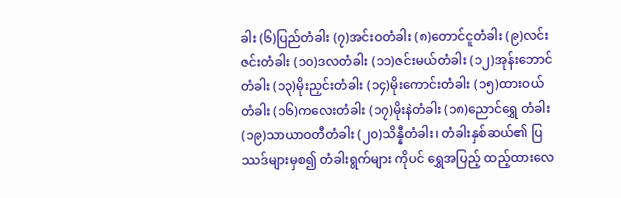ခါး (၆)ပြည်တံခါး (၇)အင်းဝတံခါး (၈)တောင်ငူတံခါး (၉)လင်းဇင်းတံခါး (၁၀)ဒလတံခါး (၁၁)ဇင်းမယ်တံခါး (၁၂)အုန်းဘောင်တံခါး (၁၃)မိုးညှင်းတံခါး (၁၄)မိုးကောင်းတံခါး (၁၅)ထားဝယ်တံခါး (၁၆)ကလေးတံခါး (၁၇)မိုးနဲတံခါး (၁၈)ညောင်ရွှေ တံခါး (၁၉)သာယာဝတီတံခါး (၂၀)သိန္နီတံခါး၊ တံခါးနှစ်ဆယ်၏ ပြဿဒ်များမှစ၍ တံခါးရွက်များ ကိုပင် ရွှေအပြည့် ထည့်ထားလေ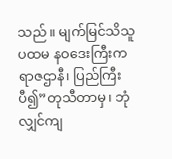သည်။ မျက်မြင်သိသူ ပထမ နဝဒေးကြီးကရာဇဌာနီ၊ ပြည်ကြီးပီ၍”တုသီတာမှ၊ ဘုံလျှင်ကျ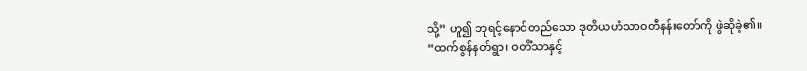သို့” ဟူ၍ ဘုရင့်နောင်တည်သော ဒုတိယဟံသာဝတီနန်းတော်ကို ဖွဲဆိုခဲ့၏။
“ထက်စွန်နတ်ရွာ၊ ဝတိံသာနှင့်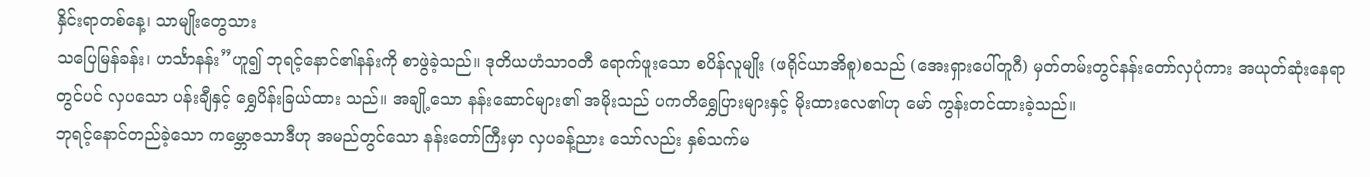နှိင်းရာတစ်နေ့၊ သာမျိုးတွေသား
သပြေမြန်ခန်း၊ ဟင်္သာနန်း”ဟူ၍ ဘုရင့်နောင်၏နန်းကို စာဖွဲခဲ့သည်။ ဒုတိယဟံသာဝတီ ရောက်ဖူးသော စပိန်လူမျိုး (ဖရိုင်ယာအိစူ)စသည် (အေးရှားပေါ်တူဂီ) မှတ်တမ်းတွင်နန်းတော်လှပုံကား အယုတ်ဆုံးနေရာတွင်ပင် လှပသော ပန်းချီနှင့် ရွှေပိန်းခြယ်ထား သည်။ အချို့သော နန်းဆောင်များ၏ အမိုးသည် ပကတိရွှေပြားများနှင့် မိုးထားလေ၏ဟု မော် ကွန်းတင်ထားခဲ့သည်။
ဘုရင့်နောင်တည်ခဲ့သော ကမ္ဘောဇသာဒီဟု အမည်တွင်သော နန်းတော်ကြီးမှာ လှပခန့်ညား သော်လည်း နှစ်သက်မ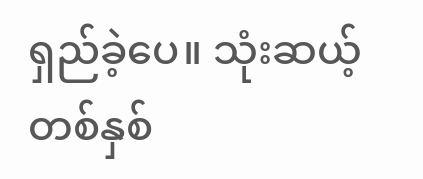ရှည်ခဲ့ပေ။ သုံးဆယ့်တစ်နှစ်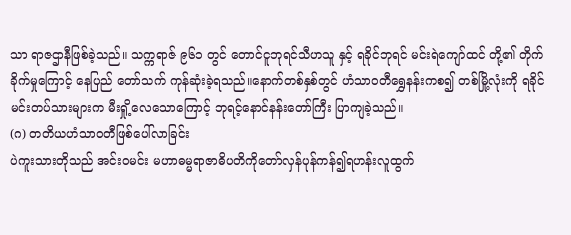သာ ရာဇဌာနီဖြစ်ခဲ့သည်။ သက္ကရာဇ် ၉၆၁ တွင် တောင်ငူဘုရင်သီဟသူ နှင့် ရခိုင်ဘုရင် မင်းရဲကျော်ထင် တို့၏ တိုက်ခိုက်မှုကြောင့် နေပြည် တော်သက် ကုန်ဆုံးခဲ့ရသည်။နောက်တစ်နှစ်တွင် ဟံသာဝတီရွှေနန်းကစ၍ တစ်မြို့လုံးကို ရခိုင် မင်းတပ်သားများက မီးရှို့လေသောကြောင့် ဘုရင့်နောင်နန်းတော်ကြီး ပြာကျခဲ့သည်။
(ဂ) တတိယဟံသာဝတီဖြစ်ပေါ်လာခြင်း
ပဲကူးသားတိုသည် အင်းဝမင်း မဟာဓမ္မရာဇာဓိပတိကိုတော်လှန်ပုန်ကန်၍ရဟန်းလူထွက်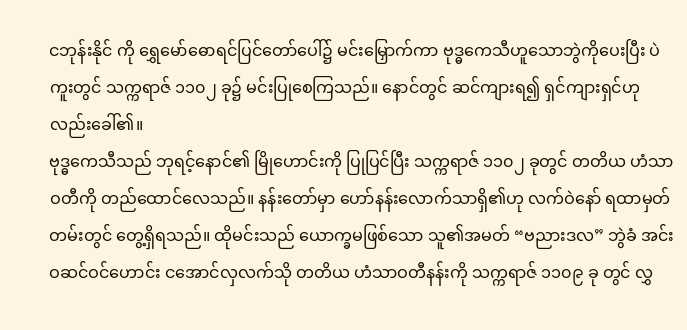ငဘုန်းနိုင် ကို ရွှေမော်ဓောရင်ပြင်တော်ပေါ်၌ မင်းမြှောက်ကာ ဗုဒ္ဓကေသီဟူသောဘွဲကိုပေးပြီး ပဲကူးတွင် သက္ကရာဇ် ၁၁၀၂ ခု၌ မင်းပြုစေကြသည်။ နောင်တွင် ဆင်ကျားရ၍ ရှင်ကျားရှင်ဟု လည်းခေါ်၏။
ဗုဒ္ဓကေသီသည် ဘုရင့်နောင်၏ မြိုဟောင်းကို ပြုပြင်ပြီး သက္ကရာဇ် ၁၁၀၂ ခုတွင် တတိယ ဟံသာဝတီကို တည်ထောင်လေသည်။ နန်းတော်မှာ ဟော်နန်းလောက်သာရှိ၏ဟု လက်ဝဲနော် ရထာမှတ်တမ်းတွင် တွေ့ရှိရသည်။ ထိုမင်းသည် ယောက္ခမဖြစ်သော သူ၏အမတ် “ဗညားဒလ” ဘွဲခံ အင်းဝဆင်ဝင်ဟောင်း ငအောင်လှလက်သို တတိယ ဟံသာဝတီနန်းကို သက္ကရာဇ် ၁၁၀၉ ခု တွင် လွှ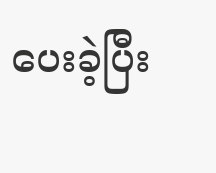ပေးခဲ့ပြီး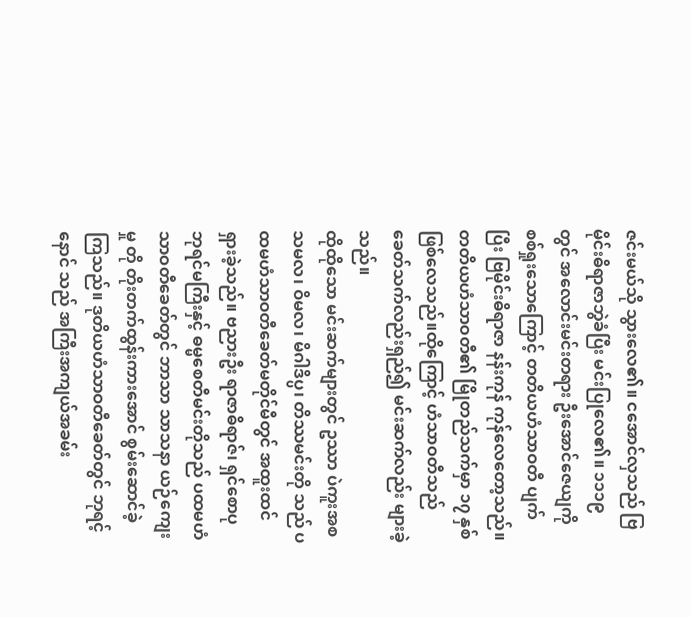ဇင်းမယ်သို သွားလေ၏။ ငအောင်လှသည် ဗြမိုင်းဓိရာဇာဘွဲခံပြီး မင်းပြုလေ၏။ ၁၁၁၉ တွင် အလောင်းမင်းတရား ဦးအောင်ဇေယျကို စစ်ရှုးသောကြောင့် တတိယဟံသာဝတီ ပျက်ပြီး ဗြမိုင်းဓိရာဇာ နန်းကုန် ကုန်လေတော့သည်။ တတိယဟံသာဝတီ၏ မြိုတည်သက်မှာ ၁၇ နှစ်ဖြစ်လေသည်။ထိုကြောင့် ဟံသာဝတီသည် ခေတ်သက်လည်းရှည်၍ မင်းဆက်လည်း များခဲ့သည်။
ထိုထိုသော မင်းဆက်များတွင် ဥဿာ ပဲကူးအစ သမလ၊ ဝိမလ၊ မိဂါဒိပ္ပ၊ တိဿမင်းတို သည် ပထမဟံသာဝတီခေတ်မတိုင်မီတွင် အထူးထင်ရှားခဲ့သည်။ ဗညားဦး ရာဇာဓိရာဇ်၊ ရှင်စောပု ဘုရင်မကြီးနှင့် ဓမ္မစေတီမင်းတိုသည် ပထမဟံသာဝတီခေတ်တွင် ဘာသာ သာသနာ ယဉ်ကျေးမှု တို တိုးတက်ထွန်းကားအောင် စွမ်းဆောင်ခဲ့ကြသည်။ ဒုတိယဟံသာဝတီခေတ်တွင် ဘုရင့်နောင် သည် အကြီးအကျယ်အခမ်း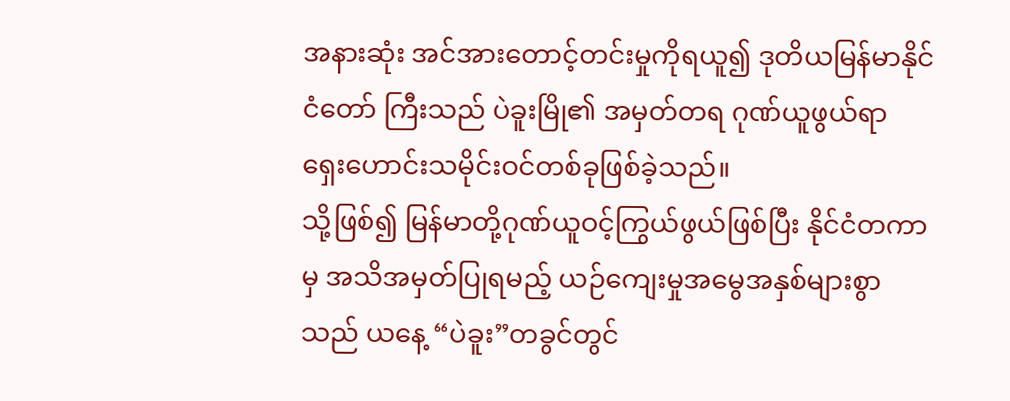အနားဆုံး အင်အားတောင့်တင်းမှုကိုရယူ၍ ဒုတိယမြန်မာနိုင်ငံတော် ကြီးသည် ပဲခူးမြို၏ အမှတ်တရ ဂုဏ်ယူဖွယ်ရာ ရှေးဟောင်းသမိုင်းဝင်တစ်ခုဖြစ်ခဲ့သည်။
သို့ဖြစ်၍ မြန်မာတို့ဂုဏ်ယူဝင့်ကြွယ်ဖွယ်ဖြစ်ပြီး နိုင်ငံတကာမှ အသိအမှတ်ပြုရမည့် ယဉ်ကျေးမှုအမွေအနှစ်များစွာသည် ယနေ့ “ပဲခူး”တခွင်တွင်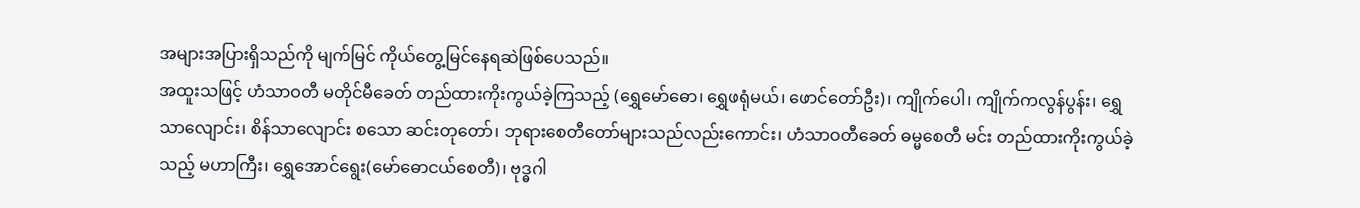အများအပြားရှိသည်ကို မျက်မြင် ကိုယ်တွေ့မြင်နေရဆဲဖြစ်ပေသည်။
အထူးသဖြင့် ဟံသာဝတီ မတိုင်မီခေတ် တည်ထားကိုးကွယ်ခဲ့ကြသည့် (ရွှေမော်ဓော၊ ရွှေဖရုံမယ်၊ ဖောင်တော်ဦး)၊ ကျိုက်ပေါ၊ ကျိုက်ကလွန်ပွန်း၊ ရွှေသာလျောင်း၊ စိန်သာလျောင်း စသော ဆင်းတုတော်၊ ဘုရားစေတီတော်များသည်လည်းကောင်း၊ ဟံသာဝတီခေတ် ဓမ္မစေတီ မင်း တည်ထားကိုးကွယ်ခဲ့သည့် မဟာကြီး၊ ရွှေအောင်ရွေး(မော်ဓောငယ်စေတီ)၊ ဗုဒ္ဓဂါ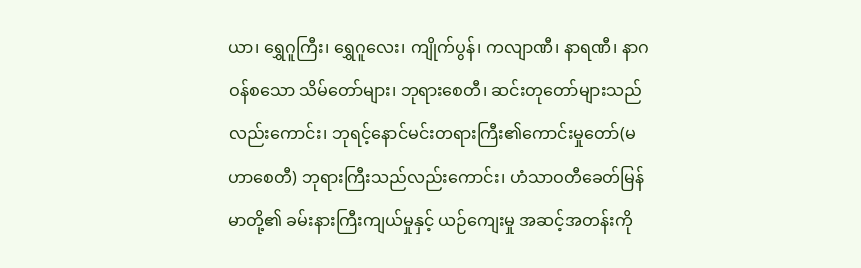ယာ၊ ရွှေဂူကြီး၊ ရွှေဂူလေး၊ ကျိုက်ပွန်၊ ကလျာဏီ၊ နာရဏီ၊ နာဂဝန်စသော သိမ်တော်များ၊ ဘုရားစေတီ၊ ဆင်းတုတော်များသည်လည်းကောင်း၊ ဘုရင့်နောင်မင်းတရားကြီး၏ကောင်းမှုတော်(မဟာစေတီ) ဘုရားကြီးသည်လည်းကောင်း၊ ဟံသာဝတီခေတ်မြန်မာတို့၏ ခမ်းနားကြီးကျယ်မှုနှင့် ယဉ်ကျေးမှု အဆင့်အတန်းကို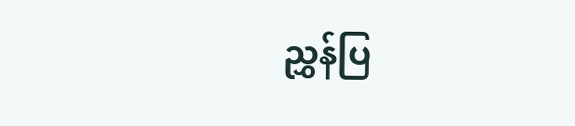ညွှန်ပြ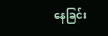နေခြင်း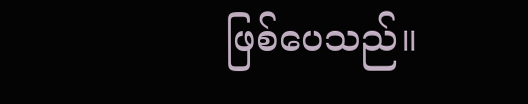ဖြစ်ပေသည်။